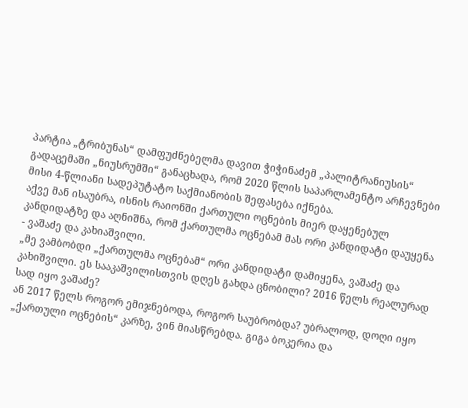პარტია „ტრიბუნას“ დამფუძნებელმა დავით ჭიჭინაძემ „პალიტრანიუსის“ გადაცემაში „ნიუსრუმში“ განაცხადა, რომ 2020 წლის საპარლამენტო არჩევნები მისი 4-წლიანი სადეპუტატო საქმიანობის შეფასება იქნება.
აქვე მან ისაუბრა, ისნის რაიონში ქართული ოცნების მიერ დაყენებულ კანდიდატზე და აღნიშნა, რომ ქართულმა ოცნებამ მას ორი კანდიდატი დაუყენა - ვაშაძე და კახიაშვილი.
„მე ვამბობდი „ქართულმა ოცნებამ“ ორი კანდიდატი დამიყენა, ვაშაძე და კახიშვილი. ეს სააკაშვილისთვის დღეს გახდა ცნობილი? 2016 წელს რეალურად სად იყო ვაშაძე?
ან 2017 წელს როგორ ემიჯნებოდა, როგორ საუბრობდა? უბრალოდ, დოღი იყო „ქართული ოცნების“ კარზე, ვინ მიასწრებდა. გიგა ბოკერია და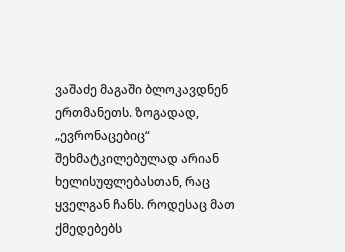ვაშაძე მაგაში ბლოკავდნენ ერთმანეთს. ზოგადად, „ევრონაცებიც“ შეხმატკილებულად არიან ხელისუფლებასთან, რაც ყველგან ჩანს. როდესაც მათ ქმედებებს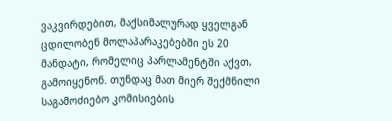ვაკვირდებით, მაქსიმალურად ყველგან ცდილობენ მოლაპარაკებებში ეს 20 მანდატი, რომელიც პარლამენტში აქვთ, გამოიყენონ. თუნდაც მათ მიერ შექმნილი საგამოძიებო კომისიების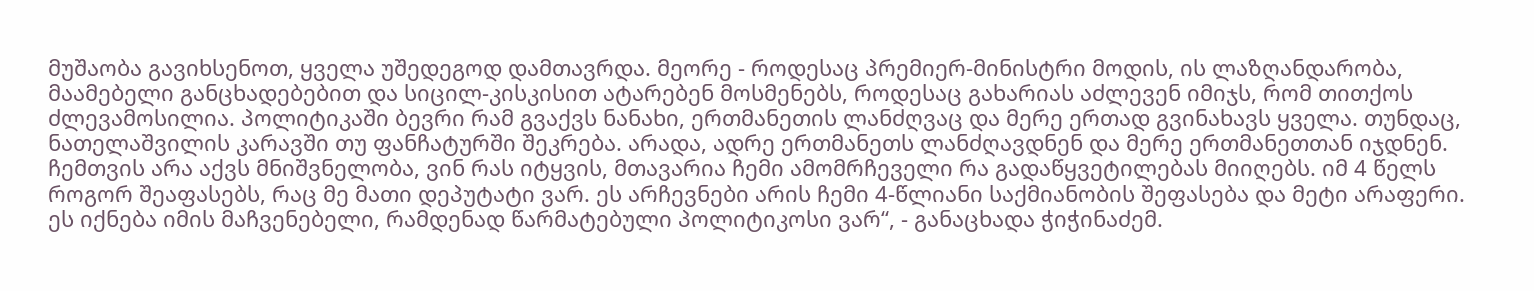მუშაობა გავიხსენოთ, ყველა უშედეგოდ დამთავრდა. მეორე - როდესაც პრემიერ-მინისტრი მოდის, ის ლაზღანდარობა, მაამებელი განცხადებებით და სიცილ-კისკისით ატარებენ მოსმენებს, როდესაც გახარიას აძლევენ იმიჯს, რომ თითქოს ძლევამოსილია. პოლიტიკაში ბევრი რამ გვაქვს ნანახი, ერთმანეთის ლანძღვაც და მერე ერთად გვინახავს ყველა. თუნდაც, ნათელაშვილის კარავში თუ ფანჩატურში შეკრება. არადა, ადრე ერთმანეთს ლანძღავდნენ და მერე ერთმანეთთან იჯდნენ.
ჩემთვის არა აქვს მნიშვნელობა, ვინ რას იტყვის, მთავარია ჩემი ამომრჩეველი რა გადაწყვეტილებას მიიღებს. იმ 4 წელს როგორ შეაფასებს, რაც მე მათი დეპუტატი ვარ. ეს არჩევნები არის ჩემი 4-წლიანი საქმიანობის შეფასება და მეტი არაფერი.
ეს იქნება იმის მაჩვენებელი, რამდენად წარმატებული პოლიტიკოსი ვარ“, - განაცხადა ჭიჭინაძემ.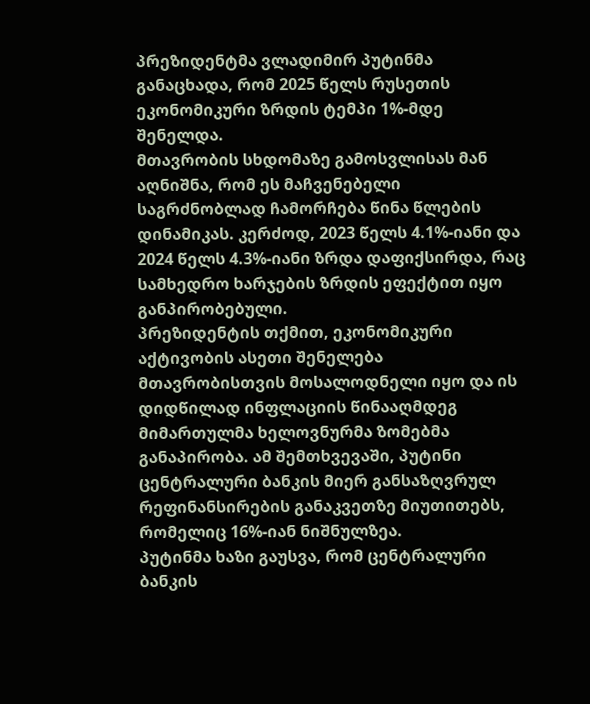პრეზიდენტმა ვლადიმირ პუტინმა განაცხადა, რომ 2025 წელს რუსეთის ეკონომიკური ზრდის ტემპი 1%-მდე შენელდა.
მთავრობის სხდომაზე გამოსვლისას მან აღნიშნა, რომ ეს მაჩვენებელი საგრძნობლად ჩამორჩება წინა წლების დინამიკას. კერძოდ, 2023 წელს 4.1%-იანი და 2024 წელს 4.3%-იანი ზრდა დაფიქსირდა, რაც სამხედრო ხარჯების ზრდის ეფექტით იყო განპირობებული.
პრეზიდენტის თქმით, ეკონომიკური აქტივობის ასეთი შენელება მთავრობისთვის მოსალოდნელი იყო და ის დიდწილად ინფლაციის წინააღმდეგ მიმართულმა ხელოვნურმა ზომებმა განაპირობა. ამ შემთხვევაში, პუტინი ცენტრალური ბანკის მიერ განსაზღვრულ რეფინანსირების განაკვეთზე მიუთითებს, რომელიც 16%-იან ნიშნულზეა.
პუტინმა ხაზი გაუსვა, რომ ცენტრალური ბანკის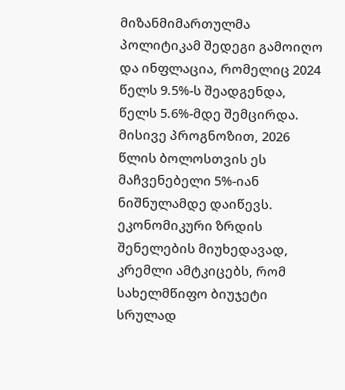მიზანმიმართულმა პოლიტიკამ შედეგი გამოიღო და ინფლაცია, რომელიც 2024 წელს 9.5%-ს შეადგენდა, წელს 5.6%-მდე შემცირდა. მისივე პროგნოზით, 2026 წლის ბოლოსთვის ეს მაჩვენებელი 5%-იან ნიშნულამდე დაიწევს.
ეკონომიკური ზრდის შენელების მიუხედავად, კრემლი ამტკიცებს, რომ სახელმწიფო ბიუჯეტი სრულად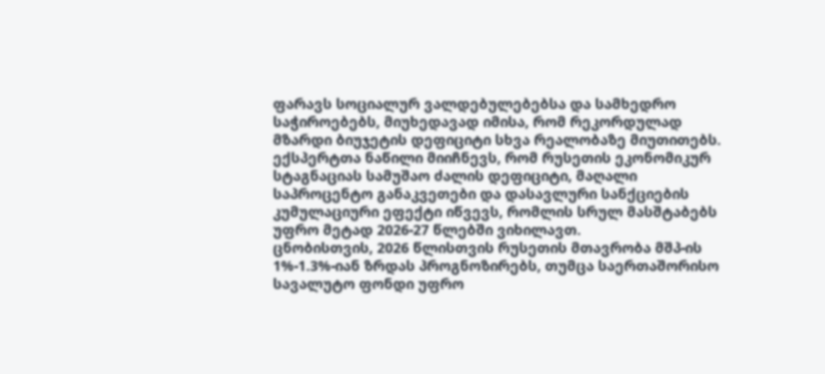ფარავს სოციალურ ვალდებულებებსა და სამხედრო საჭიროებებს, მიუხედავად იმისა, რომ რეკორდულად მზარდი ბიუჯეტის დეფიციტი სხვა რეალობაზე მიუთითებს.
ექსპერტთა ნაწილი მიიჩნევს, რომ რუსეთის ეკონომიკურ სტაგნაციას სამუშაო ძალის დეფიციტი, მაღალი საპროცენტო განაკვეთები და დასავლური სანქციების კუმულაციური ეფექტი იწვევს, რომლის სრულ მასშტაბებს უფრო მეტად 2026-27 წლებში ვიხილავთ.
ცნობისთვის, 2026 წლისთვის რუსეთის მთავრობა მშპ-ის 1%-1.3%-იან ზრდას პროგნოზირებს, თუმცა საერთაშორისო სავალუტო ფონდი უფრო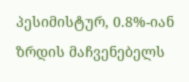პესიმისტურ, 0.8%-იან ზრდის მაჩვენებელს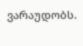ვარაუდობს.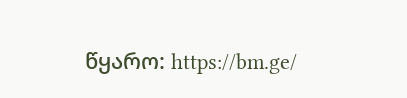წყარო: https://bm.ge/